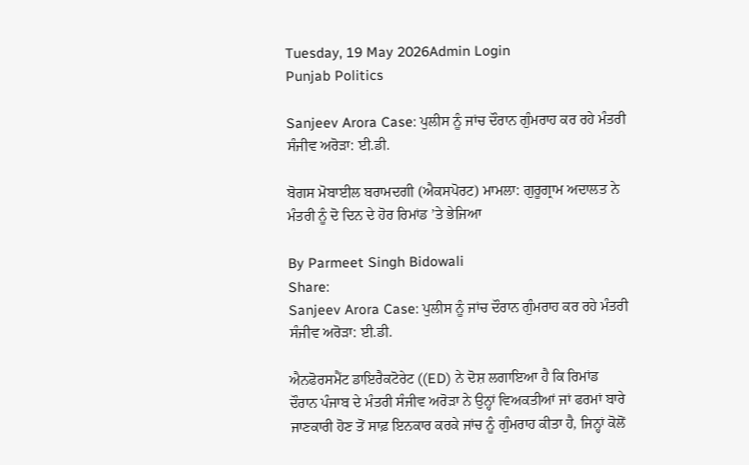Tuesday, 19 May 2026Admin Login
Punjab Politics

Sanjeev Arora Case: ਪੁਲੀਸ ਨੂੰ ਜਾਂਚ ਦੌਰਾਨ ਗੁੰਮਰਾਹ ਕਰ ਰਹੇ ਮੰਤਰੀ ਸੰਜੀਵ ਅਰੋੜਾ: ਈ.ਡੀ.

ਬੋਗਸ ਮੋਬਾਈਲ ਬਰਾਮਦਗੀ (ਐਕਸਪੋਰਟ) ਮਾਮਲਾ: ਗੁਰੂਗ੍ਰਾਮ ਅਦਾਲਤ ਨੇ ਮੰਤਰੀ ਨੂੰ ਦੋ ਦਿਨ ਦੇ ਹੋਰ ਰਿਮਾਂਡ ’ਤੇ ਭੇਜਿਆ

By Parmeet Singh Bidowali
Share:
Sanjeev Arora Case: ਪੁਲੀਸ ਨੂੰ ਜਾਂਚ ਦੌਰਾਨ ਗੁੰਮਰਾਹ ਕਰ ਰਹੇ ਮੰਤਰੀ ਸੰਜੀਵ ਅਰੋੜਾ: ਈ.ਡੀ.

ਐਨਫੋਰਸਮੈਂਟ ਡਾਇਰੈਕਟੋਰੇਟ ((ED) ਨੇ ਦੋਸ਼ ਲਗਾਇਆ ਹੈ ਕਿ ਰਿਮਾਂਡ ਦੌਰਾਨ ਪੰਜਾਬ ਦੇ ਮੰਤਰੀ ਸੰਜੀਵ ਅਰੋੜਾ ਨੇ ਉਨ੍ਹਾਂ ਵਿਅਕਤੀਆਂ ਜਾਂ ਫਰਮਾਂ ਬਾਰੇ ਜਾਣਕਾਰੀ ਹੋਣ ਤੋਂ ਸਾਫ਼ ਇਨਕਾਰ ਕਰਕੇ ਜਾਂਚ ਨੂੰ ਗੁੰਮਰਾਹ ਕੀਤਾ ਹੈ, ਜਿਨ੍ਹਾਂ ਕੋਲੋਂ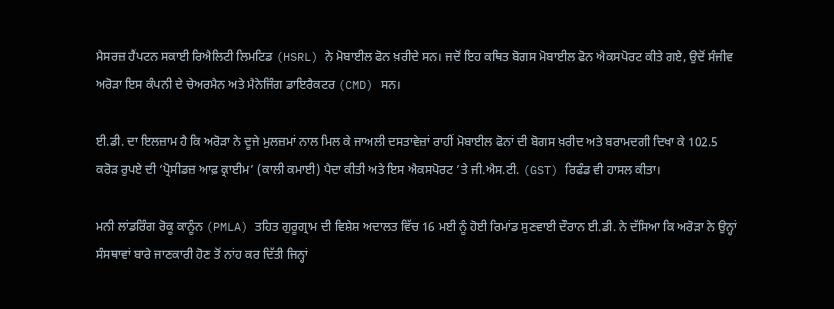ਮੈਸਰਜ਼ ਹੈਂਪਟਨ ਸਕਾਈ ਰਿਐਲਿਟੀ ਲਿਮਟਿਡ (HSRL) ਨੇ ਮੋਬਾਈਲ ਫੋਨ ਖ਼ਰੀਦੇ ਸਨ। ਜਦੋਂ ਇਹ ਕਥਿਤ ਬੋਗਸ ਮੋਬਾਈਲ ਫੋਨ ਐਕਸਪੋਰਟ ਕੀਤੇ ਗਏ, ਉਦੋਂ ਸੰਜੀਵ ਅਰੋੜਾ ਇਸ ਕੰਪਨੀ ਦੇ ਚੇਅਰਮੈਨ ਅਤੇ ਮੈਨੇਜਿੰਗ ਡਾਇਰੈਕਟਰ (CMD) ਸਨ।

ਈ.ਡੀ. ਦਾ ਇਲਜ਼ਾਮ ਹੈ ਕਿ ਅਰੋੜਾ ਨੇ ਦੂਜੇ ਮੁਲਜ਼ਮਾਂ ਨਾਲ ਮਿਲ ਕੇ ਜਾਅਲੀ ਦਸਤਾਵੇਜ਼ਾਂ ਰਾਹੀਂ ਮੋਬਾਈਲ ਫੋਨਾਂ ਦੀ ਬੋਗਸ ਖ਼ਰੀਦ ਅਤੇ ਬਰਾਮਦਗੀ ਦਿਖਾ ਕੇ 102.5 ਕਰੋੜ ਰੁਪਏ ਦੀ ‘ਪ੍ਰੋਸੀਡਜ਼ ਆਫ਼ ਕ੍ਰਾਈਮ’ (ਕਾਲੀ ਕਮਾਈ) ਪੈਦਾ ਕੀਤੀ ਅਤੇ ਇਸ ਐਕਸਪੋਰਟ ’ਤੇ ਜੀ.ਐਸ.ਟੀ. (GST) ਰਿਫੰਡ ਵੀ ਹਾਸਲ ਕੀਤਾ।

ਮਨੀ ਲਾਂਡਰਿੰਗ ਰੋਕੂ ਕਾਨੂੰਨ (PMLA) ਤਹਿਤ ਗੁਰੂਗ੍ਰਾਮ ਦੀ ਵਿਸ਼ੇਸ਼ ਅਦਾਲਤ ਵਿੱਚ 16 ਮਈ ਨੂੰ ਹੋਈ ਰਿਮਾਂਡ ਸੁਣਵਾਈ ਦੌਰਾਨ ਈ.ਡੀ. ਨੇ ਦੱਸਿਆ ਕਿ ਅਰੋੜਾ ਨੇ ਉਨ੍ਹਾਂ ਸੰਸਥਾਵਾਂ ਬਾਰੇ ਜਾਣਕਾਰੀ ਹੋਣ ਤੋਂ ਨਾਂਹ ਕਰ ਦਿੱਤੀ ਜਿਨ੍ਹਾਂ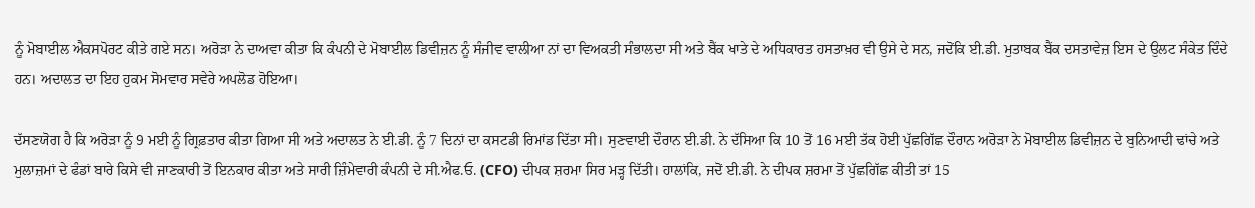ਨੂੰ ਮੋਬਾਈਲ ਐਕਸਪੋਰਟ ਕੀਤੇ ਗਏ ਸਨ। ਅਰੋੜਾ ਨੇ ਦਾਅਵਾ ਕੀਤਾ ਕਿ ਕੰਪਨੀ ਦੇ ਮੋਬਾਈਲ ਡਿਵੀਜ਼ਨ ਨੂੰ ਸੰਜੀਵ ਵਾਲੀਆ ਨਾਂ ਦਾ ਵਿਅਕਤੀ ਸੰਭਾਲਦਾ ਸੀ ਅਤੇ ਬੈਂਕ ਖਾਤੇ ਦੇ ਅਧਿਕਾਰਤ ਹਸਤਾਖ਼ਰ ਵੀ ਉਸੇ ਦੇ ਸਨ, ਜਦੋਂਕਿ ਈ.ਡੀ. ਮੁਤਾਬਕ ਬੈਂਕ ਦਸਤਾਵੇਜ਼ ਇਸ ਦੇ ਉਲਟ ਸੰਕੇਤ ਦਿੰਦੇ ਹਨ। ਅਦਾਲਤ ਦਾ ਇਹ ਹੁਕਮ ਸੋਮਵਾਰ ਸਵੇਰੇ ਅਪਲੋਡ ਹੋਇਆ।

ਦੱਸਣਯੋਗ ਹੈ ਕਿ ਅਰੋੜਾ ਨੂੰ 9 ਮਈ ਨੂੰ ਗ੍ਰਿਫ਼ਤਾਰ ਕੀਤਾ ਗਿਆ ਸੀ ਅਤੇ ਅਦਾਲਤ ਨੇ ਈ.ਡੀ. ਨੂੰ 7 ਦਿਨਾਂ ਦਾ ਕਸਟਡੀ ਰਿਮਾਂਡ ਦਿੱਤਾ ਸੀ। ਸੁਣਵਾਈ ਦੌਰਾਨ ਈ.ਡੀ. ਨੇ ਦੱਸਿਆ ਕਿ 10 ਤੋਂ 16 ਮਈ ਤੱਕ ਹੋਈ ਪੁੱਛਗਿੱਛ ਦੌਰਾਨ ਅਰੋੜਾ ਨੇ ਮੋਬਾਈਲ ਡਿਵੀਜ਼ਨ ਦੇ ਬੁਨਿਆਦੀ ਢਾਂਚੇ ਅਤੇ ਮੁਲਾਜ਼ਮਾਂ ਦੇ ਫੰਡਾਂ ਬਾਰੇ ਕਿਸੇ ਵੀ ਜਾਣਕਾਰੀ ਤੋਂ ਇਨਕਾਰ ਕੀਤਾ ਅਤੇ ਸਾਰੀ ਜ਼ਿੰਮੇਵਾਰੀ ਕੰਪਨੀ ਦੇ ਸੀ.ਐਫ.ਓ. (CFO) ਦੀਪਕ ਸ਼ਰਮਾ ਸਿਰ ਮੜ੍ਹ ਦਿੱਤੀ। ਹਾਲਾਂਕਿ, ਜਦੋਂ ਈ.ਡੀ. ਨੇ ਦੀਪਕ ਸ਼ਰਮਾ ਤੋਂ ਪੁੱਛਗਿੱਛ ਕੀਤੀ ਤਾਂ 15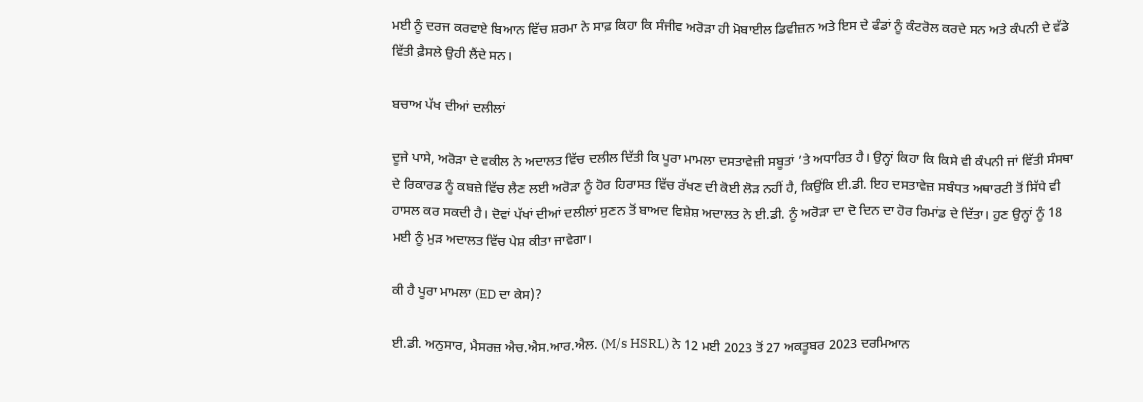ਮਈ ਨੂੰ ਦਰਜ ਕਰਵਾਏ ਬਿਆਨ ਵਿੱਚ ਸ਼ਰਮਾ ਨੇ ਸਾਫ਼ ਕਿਹਾ ਕਿ ਸੰਜੀਵ ਅਰੋੜਾ ਹੀ ਮੋਬਾਈਲ ਡਿਵੀਜ਼ਨ ਅਤੇ ਇਸ ਦੇ ਫੰਡਾਂ ਨੂੰ ਕੰਟਰੋਲ ਕਰਦੇ ਸਨ ਅਤੇ ਕੰਪਨੀ ਦੇ ਵੱਡੇ ਵਿੱਤੀ ਫ਼ੈਸਲੇ ਉਹੀ ਲੈਂਦੇ ਸਨ।

ਬਚਾਅ ਪੱਖ ਦੀਆਂ ਦਲੀਲਾਂ

ਦੂਜੇ ਪਾਸੇ, ਅਰੋੜਾ ਦੇ ਵਕੀਲ ਨੇ ਅਦਾਲਤ ਵਿੱਚ ਦਲੀਲ ਦਿੱਤੀ ਕਿ ਪੂਰਾ ਮਾਮਲਾ ਦਸਤਾਵੇਜ਼ੀ ਸਬੂਤਾਂ ’ਤੇ ਅਧਾਰਿਤ ਹੈ। ਉਨ੍ਹਾਂ ਕਿਹਾ ਕਿ ਕਿਸੇ ਵੀ ਕੰਪਨੀ ਜਾਂ ਵਿੱਤੀ ਸੰਸਥਾ ਦੇ ਰਿਕਾਰਡ ਨੂੰ ਕਬਜ਼ੇ ਵਿੱਚ ਲੈਣ ਲਈ ਅਰੋੜਾ ਨੂੰ ਹੋਰ ਹਿਰਾਸਤ ਵਿੱਚ ਰੱਖਣ ਦੀ ਕੋਈ ਲੋੜ ਨਹੀਂ ਹੈ, ਕਿਉਂਕਿ ਈ.ਡੀ. ਇਹ ਦਸਤਾਵੇਜ਼ ਸਬੰਧਤ ਅਥਾਰਟੀ ਤੋਂ ਸਿੱਧੇ ਵੀ ਹਾਸਲ ਕਰ ਸਕਦੀ ਹੈ। ਦੋਵਾਂ ਪੱਖਾਂ ਦੀਆਂ ਦਲੀਲਾਂ ਸੁਣਨ ਤੋਂ ਬਾਅਦ ਵਿਸ਼ੇਸ਼ ਅਦਾਲਤ ਨੇ ਈ.ਡੀ. ਨੂੰ ਅਰੋੜਾ ਦਾ ਦੋ ਦਿਨ ਦਾ ਹੋਰ ਰਿਮਾਂਡ ਦੇ ਦਿੱਤਾ। ਹੁਣ ਉਨ੍ਹਾਂ ਨੂੰ 18 ਮਈ ਨੂੰ ਮੁੜ ਅਦਾਲਤ ਵਿੱਚ ਪੇਸ਼ ਕੀਤਾ ਜਾਵੇਗਾ।

ਕੀ ਹੈ ਪੂਰਾ ਮਾਮਲਾ (ED ਦਾ ਕੇਸ)?

ਈ.ਡੀ. ਅਨੁਸਾਰ, ਮੈਸਰਜ਼ ਐਚ.ਐਸ.ਆਰ.ਐਲ. (M/s HSRL) ਨੇ 12 ਮਈ 2023 ਤੋਂ 27 ਅਕਤੂਬਰ 2023 ਦਰਮਿਆਨ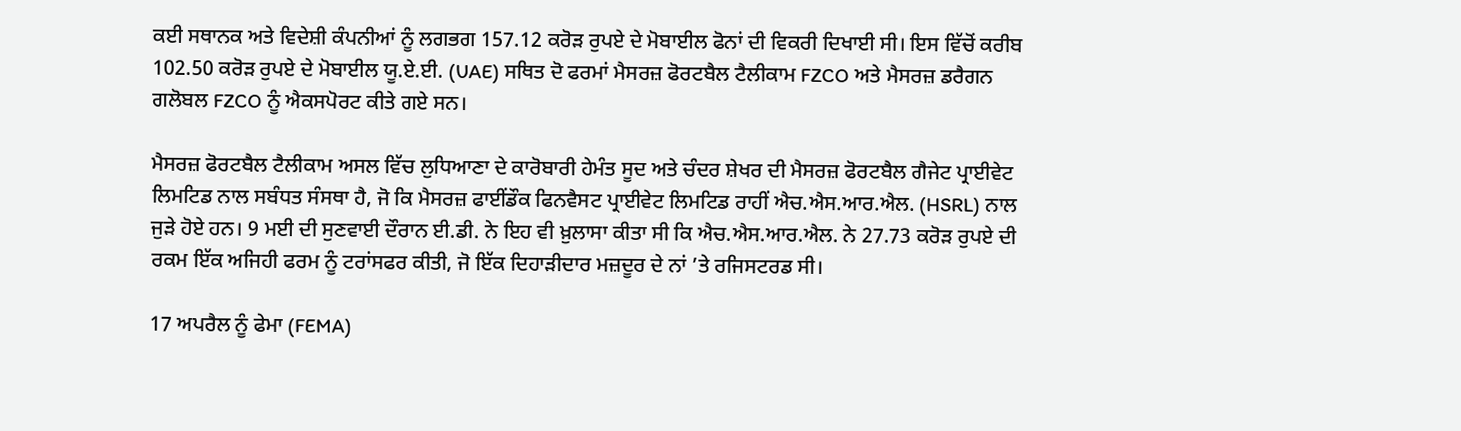ਕਈ ਸਥਾਨਕ ਅਤੇ ਵਿਦੇਸ਼ੀ ਕੰਪਨੀਆਂ ਨੂੰ ਲਗਭਗ 157.12 ਕਰੋੜ ਰੁਪਏ ਦੇ ਮੋਬਾਈਲ ਫੋਨਾਂ ਦੀ ਵਿਕਰੀ ਦਿਖਾਈ ਸੀ। ਇਸ ਵਿੱਚੋਂ ਕਰੀਬ 102.50 ਕਰੋੜ ਰੁਪਏ ਦੇ ਮੋਬਾਈਲ ਯੂ.ਏ.ਈ. (UAE) ਸਥਿਤ ਦੋ ਫਰਮਾਂ ਮੈਸਰਜ਼ ਫੋਰਟਬੈਲ ਟੈਲੀਕਾਮ FZCO ਅਤੇ ਮੈਸਰਜ਼ ਡਰੈਗਨ ਗਲੋਬਲ FZCO ਨੂੰ ਐਕਸਪੋਰਟ ਕੀਤੇ ਗਏ ਸਨ।

ਮੈਸਰਜ਼ ਫੋਰਟਬੈਲ ਟੈਲੀਕਾਮ ਅਸਲ ਵਿੱਚ ਲੁਧਿਆਣਾ ਦੇ ਕਾਰੋਬਾਰੀ ਹੇਮੰਤ ਸੂਦ ਅਤੇ ਚੰਦਰ ਸ਼ੇਖਰ ਦੀ ਮੈਸਰਜ਼ ਫੋਰਟਬੈਲ ਗੈਜੇਟ ਪ੍ਰਾਈਵੇਟ ਲਿਮਟਿਡ ਨਾਲ ਸਬੰਧਤ ਸੰਸਥਾ ਹੈ, ਜੋ ਕਿ ਮੈਸਰਜ਼ ਫਾਈਂਡੌਕ ਫਿਨਵੈਸਟ ਪ੍ਰਾਈਵੇਟ ਲਿਮਟਿਡ ਰਾਹੀਂ ਐਚ.ਐਸ.ਆਰ.ਐਲ. (HSRL) ਨਾਲ ਜੁੜੇ ਹੋਏ ਹਨ। 9 ਮਈ ਦੀ ਸੁਣਵਾਈ ਦੌਰਾਨ ਈ.ਡੀ. ਨੇ ਇਹ ਵੀ ਖ਼ੁਲਾਸਾ ਕੀਤਾ ਸੀ ਕਿ ਐਚ.ਐਸ.ਆਰ.ਐਲ. ਨੇ 27.73 ਕਰੋੜ ਰੁਪਏ ਦੀ ਰਕਮ ਇੱਕ ਅਜਿਹੀ ਫਰਮ ਨੂੰ ਟਰਾਂਸਫਰ ਕੀਤੀ, ਜੋ ਇੱਕ ਦਿਹਾੜੀਦਾਰ ਮਜ਼ਦੂਰ ਦੇ ਨਾਂ ’ਤੇ ਰਜਿਸਟਰਡ ਸੀ।

17 ਅਪਰੈਲ ਨੂੰ ਫੇਮਾ (FEMA)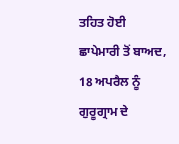ਤਹਿਤ ਹੋਈ ਛਾਪੇਮਾਰੀ ਤੋਂ ਬਾਅਦ, 18 ਅਪਰੈਲ ਨੂੰ ਗੁਰੂਗ੍ਰਾਮ ਦੇ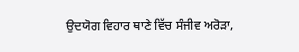ਉਦਯੋਗ ਵਿਹਾਰ ਥਾਣੇ ਵਿੱਚ ਸੰਜੀਵ ਅਰੋੜਾ,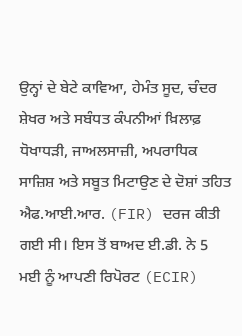ਉਨ੍ਹਾਂ ਦੇ ਬੇਟੇ ਕਾਵਿਆ, ਹੇਮੰਤ ਸੂਦ, ਚੰਦਰ ਸ਼ੇਖਰ ਅਤੇ ਸਬੰਧਤ ਕੰਪਨੀਆਂ ਖ਼ਿਲਾਫ਼ ਧੋਖਾਧੜੀ, ਜਾਅਲਸਾਜ਼ੀ, ਅਪਰਾਧਿਕ ਸਾਜ਼ਿਸ਼ ਅਤੇ ਸਬੂਤ ਮਿਟਾਉਣ ਦੇ ਦੋਸ਼ਾਂ ਤਹਿਤ ਐਫ.ਆਈ.ਆਰ. (FIR) ਦਰਜ ਕੀਤੀ ਗਈ ਸੀ। ਇਸ ਤੋਂ ਬਾਅਦ ਈ.ਡੀ. ਨੇ 5 ਮਈ ਨੂੰ ਆਪਣੀ ਰਿਪੋਰਟ (ECIR)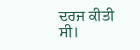ਦਰਜ ਕੀਤੀ ਸੀ।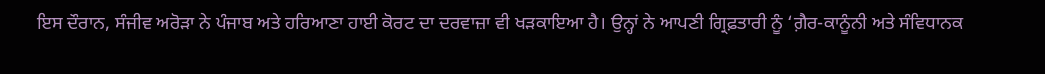ਇਸ ਦੌਰਾਨ, ਸੰਜੀਵ ਅਰੋੜਾ ਨੇ ਪੰਜਾਬ ਅਤੇ ਹਰਿਆਣਾ ਹਾਈ ਕੋਰਟ ਦਾ ਦਰਵਾਜ਼ਾ ਵੀ ਖੜਕਾਇਆ ਹੈ। ਉਨ੍ਹਾਂ ਨੇ ਆਪਣੀ ਗ੍ਰਿਫ਼ਤਾਰੀ ਨੂੰ ‘ਗ਼ੈਰ-ਕਾਨੂੰਨੀ ਅਤੇ ਸੰਵਿਧਾਨਕ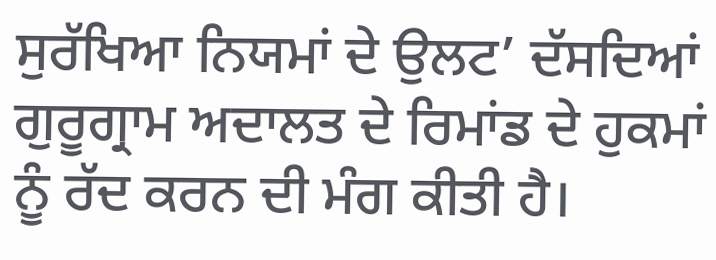ਸੁਰੱਖਿਆ ਨਿਯਮਾਂ ਦੇ ਉਲਟ’ ਦੱਸਦਿਆਂ ਗੁਰੂਗ੍ਰਾਮ ਅਦਾਲਤ ਦੇ ਰਿਮਾਂਡ ਦੇ ਹੁਕਮਾਂ ਨੂੰ ਰੱਦ ਕਰਨ ਦੀ ਮੰਗ ਕੀਤੀ ਹੈ।